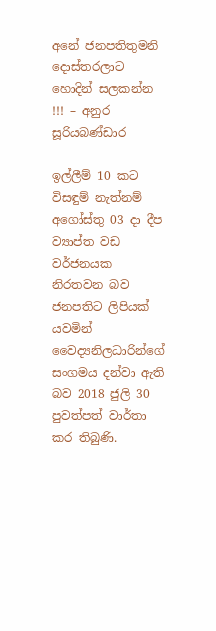අනේ ජනපතිතුමනි දොස්තරලාට හොදින් සලකන්න !!! – අනුර සූරියබණ්ඩාර

ඉල්ලීම් 10 කට විසඳුම් නැත්නම් අගෝස්තු 03 දා දීප ව්‍යාප්ත වඩ වර්ජනයක නිරතවන බව ජනපතිට ලිපියක් යවමින් වෛද්‍යනිලධාරින්ගේ සංගමය දන්වා ඇති බව 2018 ජුලි 30 පුවත්පත් වාර්තා කර තිබුණි.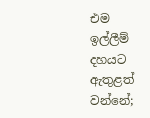එම ඉල්ලීම් දහයට ඇතුළත් වන්නේ;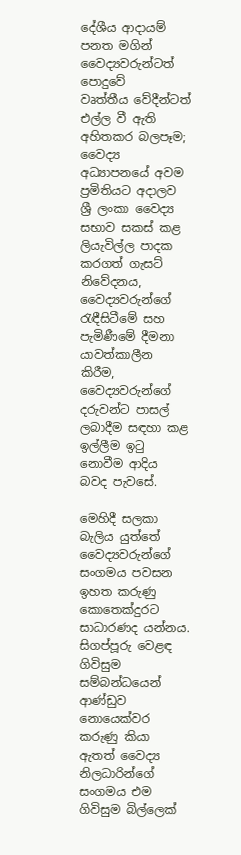දේශීය ආදායම් පනත මගින් වෛද්‍යවරුන්ටත් පොදුවේ වෘත්තීය ‍වේදීන්ටත් එල්ල වී ඇති අහිතකර බලපෑම; වෛද්‍ය අධ්‍යාපනයේ අවම ප්‍රමිතියට අදාලව ශ්‍රී ලංකා වෛද්‍ය සභාව සකස් කළ ලියැවිල්ල පාදක කරගත් ගැසට් නිවේදනය,  වෛද්‍යවරුන්ගේ රැඳීසිටීමේ සහ පැමිණීමේ දීමනා යාවත්කාලීන කිරීම, වෛද්‍යවරුන්ගේ දරුවන්ට පාසල් ලබාදීම සඳහා කළ ඉල්ලීම ඉටු නොවීම ආදිය බවද පැවසේ.

මෙහිදී සලකා බැලිය යුත්තේ වෛද්‍යවරුන්ගේ සංගමය පවසන ඉහත කරුණු කොතෙක්දුරට සාධාරණද යන්නය. සිගප්පූරු ‍වෙළඳ ගිවිසුම සම්බන්ධයෙන් ආණ්ඩුව නොයෙක්වර කරුණු කියා ඇතත් වෛද්‍ය නිලධාරින්ගේ සංගමය එම ගිවිසුම බිල්ලෙක්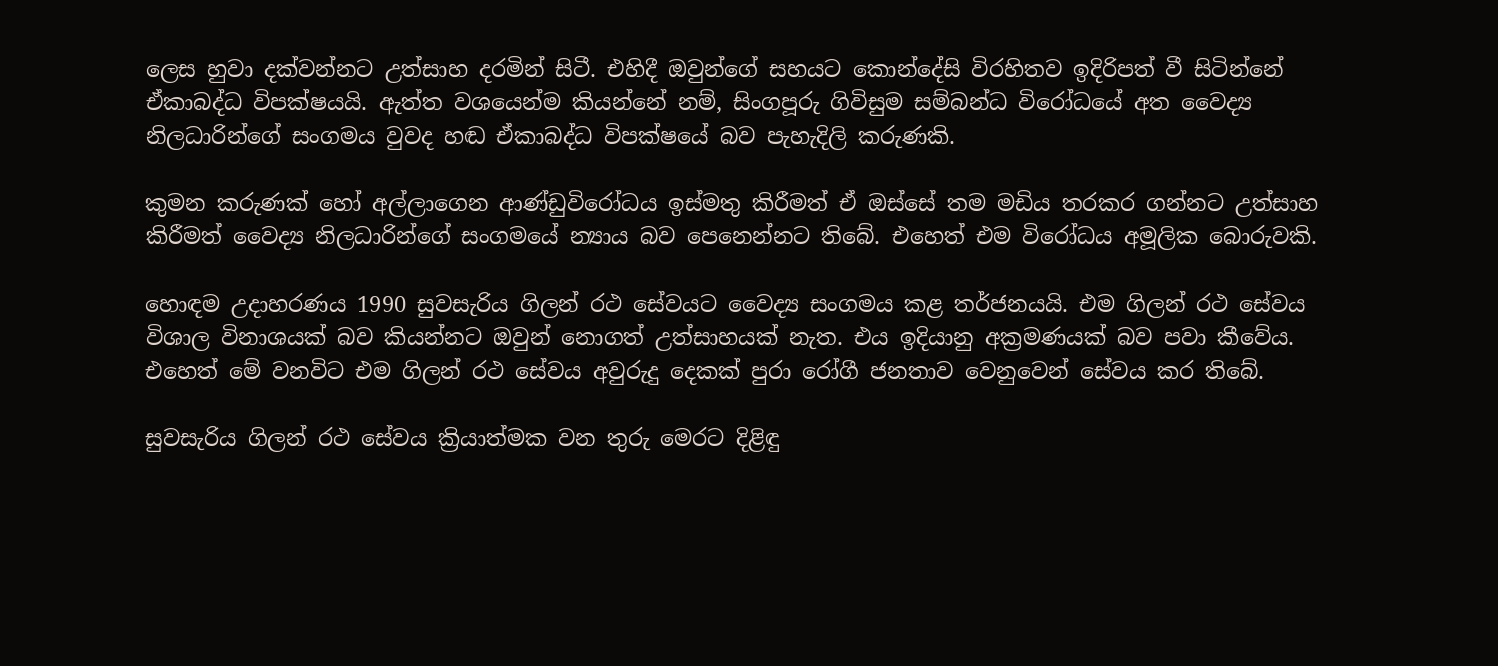ලෙස හුවා දක්වන්නට උත්සාහ දරමින් සිටී. එහිදී ඔවුන්ගේ සහයට කොන්දේසි විරහිතව ඉදිරිපත් වී සිටින්නේ ඒකාබද්ධ විපක්ෂයයි. ඇත්ත වශයෙන්ම කියන්නේ නම්, සිංගපූරු ගිවිසුම සම්බන්ධ විරෝධයේ අත වෛද්‍ය නිලධාරින්ගේ සංගමය වුවද හඬ ඒකාබද්ධ විපක්ෂයේ බව පැහැදිලි කරුණකි.

කුමන කරුණක් හෝ අල්ලාගෙන ආණ්ඩුවිරෝධය ඉස්මතු කිරීමත් ඒ ඔස්සේ තම මඩිය තරකර ගන්නට උත්සාහ කිරීමත් වෛද්‍ය නිලධාරින්ගේ සංගමයේ න්‍යාය බව පෙනෙන්නට තිබේ. එහෙත් එම විරෝධය අමූලික බොරුවකි.

හොඳම උදාහරණය 1990 සුවසැරිය ගිලන් රථ සේවයට වෛද්‍ය සංගමය කළ තර්ජනයයි. එම ගිලන් රථ සේවය විශාල විනාශයක් බව කියන්නට ඔවුන් නොගත් උත්සාහයක් නැත. එය ඉදියානු අක්‍රමණයක් බව පවා කීවේය. එහෙත් මේ වනවිට එම ගිලන් රථ සේවය අවුරුදු දෙකක් පුරා රෝගී ජනතාව වෙනුවෙන් සේවය කර තිබේ.

සුවසැරිය ගිලන් රථ සේවය ක්‍රියාත්මක වන තුරු මෙරට දිළිඳු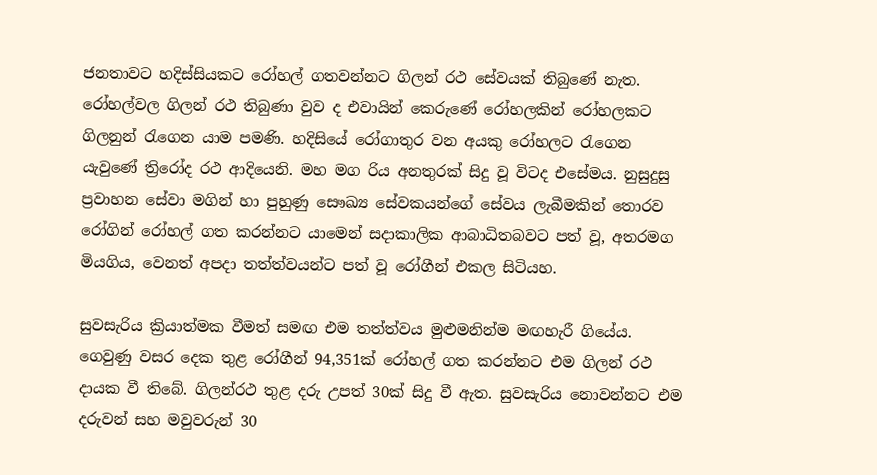ජනතාවට හදිස්සියකට රෝහල් ගතවන්නට ගිලන් රථ සේවයක් තිබුණේ නැත. රෝහල්වල ගිලන් රථ තිබුණා වුව ද එවායින් කෙරුණේ රෝහලකින් රෝහලකට ගිලනුන් රැගෙන යාම පමණි. හදිසියේ ‍රෝගාතුර වන අයකු රෝහලට රැගෙන යැවුණේ ත්‍රිරෝද රථ ආදියෙනි. මහ මග රිය අනතුරක් සිදු වූ විටද එසේමය. නුසුදුසු ප්‍රවාහන සේවා මගින් හා පුහුණු සෞඛ්‍ය සේවකයන්ගේ සේවය ලැබීමකින් තොරව රෝගින් රෝහල් ගත කරන්නට යාමෙන් සදාකාලික ආබාධිතබවට පත් වූ, අතරමග මියගිය, වෙනත් අපදා තත්ත්වයන්ට පත් වූ රෝගීන් එකල සිටියහ.

සුවසැරිය ක්‍රියාත්මක වීමත් සමඟ එම තත්ත්වය මුළුමනින්ම මඟහැරී ගියේය. ගෙවුණු වසර දෙක තුළ රෝගීන් 94,351ක් රෝහල් ගත කරන්නට එම ගිලන් රථ දායක වී තිබේ. ගිලන්රථ තුළ දරු උපත් 30ක් සිදු වී ඇත. සුවසැරිය නොවන්නට එම දරුවන් සහ මවුවරුන් 30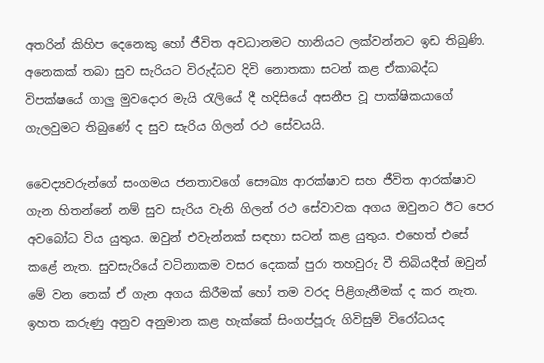අතරින් කිහිප දෙනෙකු හෝ ජීවිත අවධානමට හානියට ලක්වන්නට ඉඩ තිබුණි. අනෙකක් තබා සුව සැරියට විරුද්ධව දිවි නොතකා සටන් කළ ඒකාබද්ධ විපක්ෂයේ ගාලු මුවදොර මැයි රැලියේ දී හදිසියේ අසනීප වූ පාක්ෂිකයාගේ ගැලවුමට තිබුණේ ද සුව සැරිය ගිලන් රථ සේවයයි.

වෛද්‍යවරුන්ගේ සංගමය ජනතාවගේ සෞඛ්‍ය ආරක්ෂාව සහ ජීවිත ආරක්ෂාව ගැන හිතන්නේ නම් සුව සැරිය වැනි ගිලන් රථ සේවාවක අගය ඔවුනට ඊට පෙර අවබෝධ විය යුතුය. ඔවුන් එවැන්නක් සඳහා සටන් කළ යුතුය. එහෙත් එසේ කළේ නැත. සුවසැරියේ වටිනාකම වසර දෙකක් පුරා තහවුරු වී තිබියදීත් ඔවුන් මේ වන තෙක් ඒ ගැන අගය කිරීමක් හෝ තම වරද පිළිගැනීමක් ද කර නැත. ඉහත කරුණු අනුව අනුමාන කළ හැක්කේ සිංගප්පූරු ගිවිසුම් විරෝධයද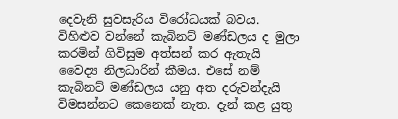දෙවැනි සුවසැරිය විරෝධයක් බවය. විහිළුව වන්නේ කැබිනට් මණ්ඩලය ද මුලා කරමින් ගිවිසුම අත්සන් කර ඇතැයි වෛද්‍ය නිලධාරින් කීමය. එසේ නම් කැබිනට් මණ්ඩලය යනු අත දරුවන්දැයි විමසන්නට කෙනෙක් නැත. දැන් කළ යුතු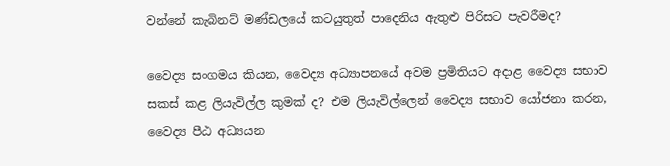වන්නේ කැබිනට් මණ්ඩලයේ කටයුතුත් පාදෙනිය ඇතුළු පිරිසට පැවරීමද?

වෛද්‍ය සංගමය කියන, වෛද්‍ය අධ්‍යාපනයේ අවම ප්‍රමිතියට අදාළ වෛද්‍ය සභාව සකස් කළ ලියැවිල්ල කුමක් ද? එම ලියැවිල්ලෙන් වෛද්‍ය සභාව යෝජනා කරන, වෛද්‍ය පීඨ අධ්‍යයන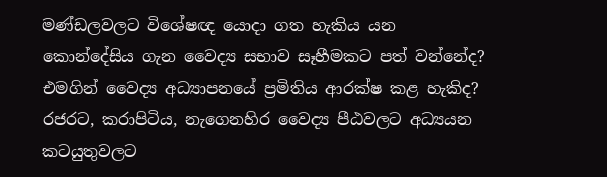මණ්ඩලවලට විශේෂඥ යොදා ගත හැකිය යන කොන්දේසිය ගැන වෛද්‍ය සභාව සෑහීමකට පත් වන්නේද? එමගින් වෛද්‍ය අධ්‍යාප‍නයේ ප්‍රමිතිය ආරක්ෂ කළ හැකිද? රජරට, කරාපිටිය, නැගෙනහිර වෛද්‍ය පීඨවලට අධ්‍යයන කටයුතුවලට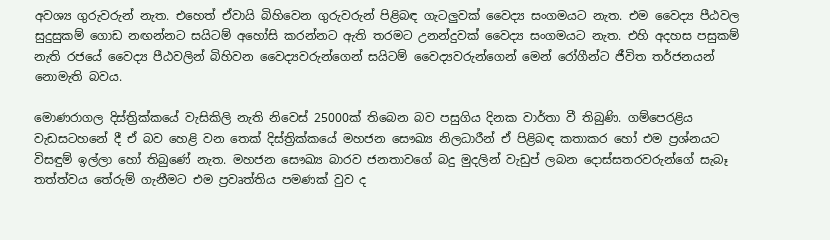අවශ්‍ය ගුරුවරුන් නැත. එහෙත් ඒවායි බිහිවෙන ගුරුවරුන් පිළිබඳ ගැටලුවක් වෛද්‍ය සංගමයට නැත. එම වෛද්‍ය පීඨවල සුදුසුකම් ගොඩ නඟන්නට සයිටම් අහෝසි කරන්නට ඇති තරමට උනන්දුවක් වෛද්‍ය සංගමයට නැත. එහි අදහස පසුකම් නැති රජයේ වෛද්‍ය පීඨවලින් බිහිවන වෛද්‍යවරුන්ගෙන් සයිටම් වෛද්‍යවරුන්ගෙන් මෙන් රෝගීන්ට ජීවිත තර්ජනයන් නොමැති බවය.

මොණරාගල දිස්ත්‍රික්කයේ වැසිකිලි නැති නිවෙස් 25000ක් තිබෙන බව පසුගිය දිනක වාර්තා වී තිබුණි. ගම්පෙරළිය වැඩසටහනේ දී ඒ බව හෙළි වන තෙක් දිස්ත්‍රික්කයේ මහජන සෞඛ්‍ය නිලධාරීන් ඒ පිළිබඳ කතාකර හෝ එම ප්‍රශ්නයට විසඳුම් ඉල්ලා හෝ තිබුණේ නැත. මහජන සෞඛ්‍ය බාරව ජනතාවගේ බදු මුදලින් වැඩුප් ලබන දොස්සතරවරුන්ගේ සැබෑ තත්ත්වය තේරුම් ගැනීමට එම ප්‍රවෘත්තිය පමණක් වුව ද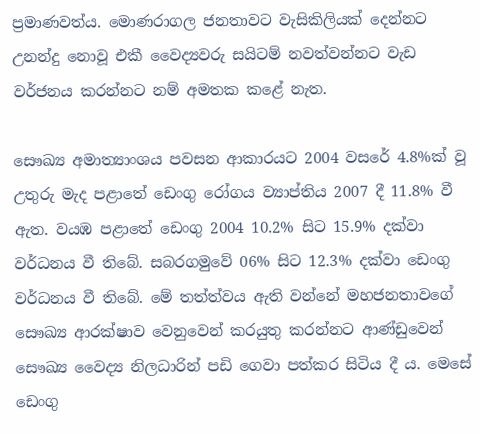ප්‍රමාණවත්ය. මොණරාගල ජනතාවට වැසිකිලියක් දෙන්නට උනන්දු නොවූ එකී වෛද්‍යවරු සයිටම් නවත්වන්නට වැඩ වර්ජනය කරන්නට නම් අමතක කළේ නැත.

සෞඛ්‍ය අමාත්‍යාංශය පවසන ආකාරයට 2004 වසරේ 4.8%ක් වූ උතුරු මැද පළාතේ ඩෙංගු රෝගය ව්‍යාප්තිය 2007 දී 11.8% වී ඇත. වයඹ පළාතේ ඩෙංගු 2004 10.2% සිට 15.9% දක්වා වර්ධනය වී තිබේ. සබරගමුවේ 06% සිට 12.3% දක්වා ඩෙංගු වර්ධනය වී තිබේ. මේ තත්ත්වය ඇති වන්නේ මහජනතාවගේ සෞඛ්‍ය ආරක්ෂාව වෙනුවෙන් කරයුතු කරන්නට ආණ්ඩුවෙන් සෞඛ්‍ය වෛද්‍ය නිලධාරින් පඩි ගෙවා පත්කර සිටිය දී ය. මෙසේ ඩෙංගු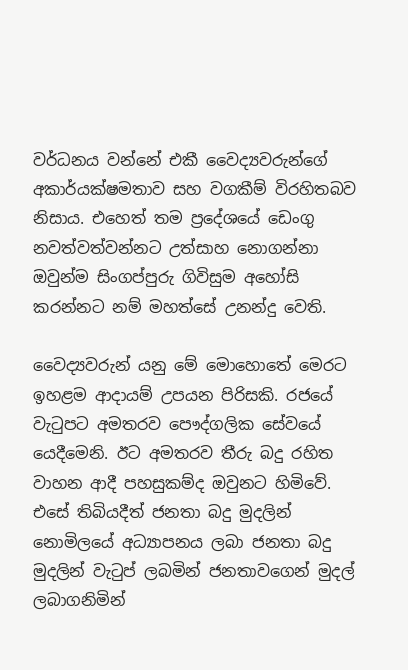වර්ධනය ‍වන්නේ එකී වෛද්‍යවරුන්ගේ අකාර්යක්ෂමතාව සහ වගකීම් විරහිතබව නිසාය. එහෙත් තම ප්‍රදේශයේ ඩෙංගු නවත්වත්වන්නට උත්සාහ නොගන්නා ඔවුන්ම සිංගප්පුරු ගිවිසුම අහෝසි කරන්නට නම් මහත්සේ උනන්දු වෙති.

වෛද්‍යවරුන් යනු මේ මොහොතේ මෙරට ඉහළම ආදායම් උපයන පිරිසකි. රජයේ වැටුපට අමතරව පෞද්ගලික සේවයේ යෙදීමෙනි. ඊට අමතරව තීරු බදු රහිත වාහන ආදී පහසුකම්ද ඔවුනට හිමිවේ. එසේ තිබියදීත් ජනතා බදු මුදලින් නො‍මිලයේ අධ්‍යාපනය ලබා ජනතා බදු මුදලින් වැටුප් ලබමින් ජනතාවගෙන් මුදල් ලබාගනිමින්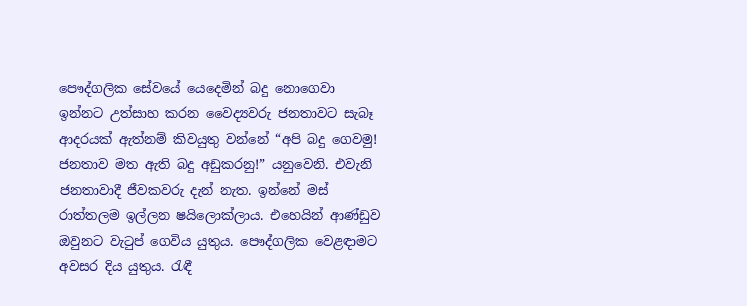පෞද්ගලික සේවයේ යෙදෙමින් බදු නොගෙවා ඉන්නට උත්සාහ කරන වෛද්‍යවරු ජනතාවට සැබෑ ආදරයක් ඇත්නම් කිවයුතු වන්නේ “අපි බදු ගෙවමු! ජනතාව මත ඇති බදු අඩුකරනු!” යනුවෙනි. එවැනි ජනතාවාදී ජීවකවරු දැන් නැත. ඉන්නේ මස් රාත්තලම ඉල්ලන ෂයිලොක්ලාය. එහෙයින් ආණ්ඩුව ඔවුනට වැටුප් ගෙවිය යුතුය. පෞද්ගලික වෙළඳාමට අවසර දිය යුතුය. රැඳී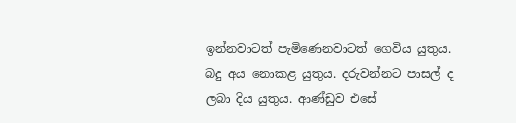ඉන්නවාටත් පැමිණෙනවාටත් ගෙවිය යුතුය. බදු අය නොකළ යුතුය. දරුවන්නට පාසල් ද ලබා දිය යුතුය. ආණ්ඩුව එසේ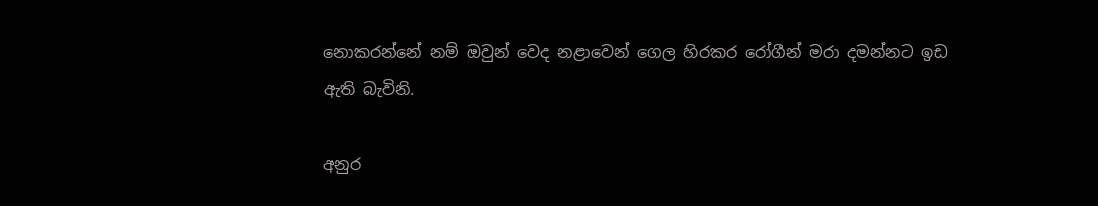නොකරන්නේ නම් ඔවුන් වෙද නළාවෙන් ගෙල හිරකර රෝගීන් මරා දමන්නට ඉඩ ඇති බැවිනි.

අනුර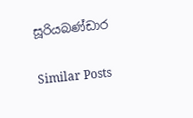සූරියබණ්ඩාර

Similar Posts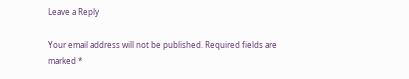Leave a Reply

Your email address will not be published. Required fields are marked *